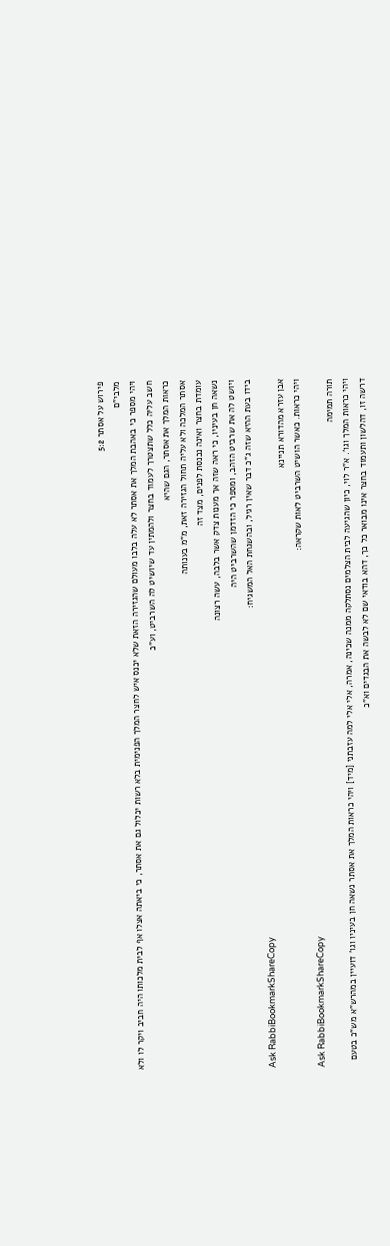פירוש על אסתר 5:2
מלבי"ם
ויהי מספר כי באהבת המלך את אסתר לא עלה בלבו מעולם שהגזירה הזאת שלא יכנס איש לחצר המלך הפנימית בלא רשות יכלול גם את אסתר, כי ביאתה אצלו אף לבית מלכותו היה חביב ויקר לו ולא חשב עליה כלל שתצטרך לעמוד בחצר ולהמתין עד שיושיט לה השרביט, וע"כ
כראות המלך את אסתר, הגם שהיא
אסתר המלכה ולא עליה תחול הגזירה זאת, מ"מ בענותה
עומדת בחצר ואינה נכנסת לפנים, מצד זה
נשאה חן בעיניו, כי ראה שזה אך מענות צדק אשר בלבה, עשה רצונה
ויושט לה את שרביט הזהב, ומספר כי הזדמן שהשרביט היה
בידו בעת ההיא שזה ג"כ דבר שאין רגיל, ובהשגחת האל המשגיח:
Ask RabbiBookmarkShareCopy
אבן עזרא מהדורא תניינא
ויהי כראות. כאשר הושיט השרביט לאות שקראה:
Ask RabbiBookmarkShareCopy
תורה תמימה
ויהי כראות המלך וגו'. א"ר לוי, כיון שהגיעה לבית הצלמים נסתלקה ממנה שכינה, אמרה, אלי אלי למה עזבתני [מיד] ויהי כראות המלך את אסתר נשאה חן בעיניו וגו' דועיין במהרש"א מש"כ בטעם דרשה זו, דהלשון ותעמוד בחצר אינו מבואר כל כך, דהא בודאי שם לא לבשה את הבגדים וא"כ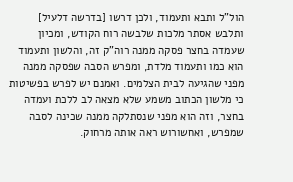הול"ל ותבא ותעמוד, ולכן דרשו [בדרשה דלעיל] ותלבש אסתר מלכות שלבשה רוח הקודש, ומכיון שעמדה בחצר פסקה ממנה רוה"ק זה, והלשון ותעמוד הוא כמו ותעמוד מלדת, ומפרש הסבה שפסקה ממנה מפני שהגיעה לבית הצלמים. ואמנם יש לפרש בפשיטות כי מלשון הכתוב משמע שלא מצאה לב ללכת ועמדה בחצר, וזה הוא מפני שנסתלקה ממנה שכינה לסבה שמפרש, ואחשורוש ראה אותה מרחוק.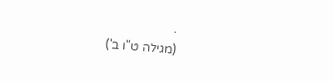.
(מגילה ט"ו ב')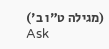(מגילה ט"ו ב')
Ask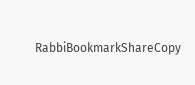RabbiBookmarkShareCopy